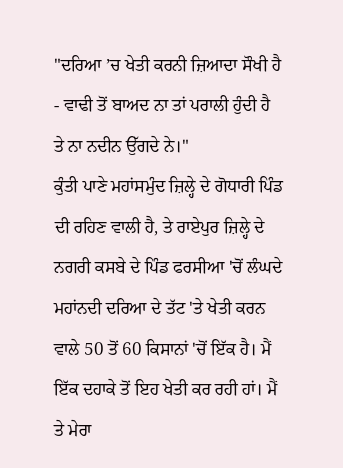"ਦਰਿਆ ’ਚ ਖੇਤੀ ਕਰਨੀ ਜ਼ਿਆਦਾ ਸੌਖੀ ਹੈ - ਵਾਢੀ ਤੋਂ ਬਾਅਦ ਨਾ ਤਾਂ ਪਰਾਲੀ ਹੁੰਦੀ ਹੈ ਤੇ ਨਾ ਨਦੀਨ ਉੱਗਦੇ ਨੇ।"
ਕੁੰਤੀ ਪਾਣੇ ਮਹਾਂਸਮੁੰਦ ਜ਼ਿਲ੍ਹੇ ਦੇ ਗੋਧਾਰੀ ਪਿੰਡ ਦੀ ਰਹਿਣ ਵਾਲੀ ਹੈ, ਤੇ ਰਾਏਪੁਰ ਜ਼ਿਲ੍ਹੇ ਦੇ ਨਗਰੀ ਕਸਬੇ ਦੇ ਪਿੰਡ ਫਰਸੀਆ 'ਚੋਂ ਲੰਘਦੇ ਮਹਾਂਨਦੀ ਦਰਿਆ ਦੇ ਤੱਟ 'ਤੇ ਖੇਤੀ ਕਰਨ ਵਾਲੇ 50 ਤੋਂ 60 ਕਿਸਾਨਾਂ 'ਚੋਂ ਇੱਕ ਹੈ। ਮੈਂ ਇੱਕ ਦਹਾਕੇ ਤੋਂ ਇਹ ਖੇਤੀ ਕਰ ਰਹੀ ਹਾਂ। ਮੈਂ ਤੇ ਮੇਰਾ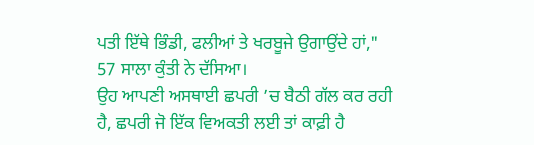ਪਤੀ ਇੱਥੇ ਭਿੰਡੀ, ਫਲੀਆਂ ਤੇ ਖਰਬੂਜੇ ਉਗਾਉਂਦੇ ਹਾਂ," 57 ਸਾਲਾ ਕੁੰਤੀ ਨੇ ਦੱਸਿਆ।
ਉਹ ਆਪਣੀ ਅਸਥਾਈ ਛਪਰੀ ’ਚ ਬੈਠੀ ਗੱਲ ਕਰ ਰਹੀ ਹੈ, ਛਪਰੀ ਜੋ ਇੱਕ ਵਿਅਕਤੀ ਲਈ ਤਾਂ ਕਾਫ਼ੀ ਹੈ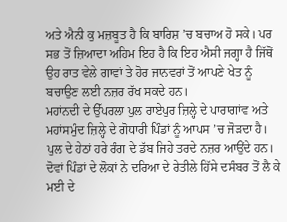ਅਤੇ ਐਨੀ ਕੁ ਮਜ਼ਬੂਤ ਹੈ ਕਿ ਬਾਰਿਸ਼ ’ਚ ਬਚਾਅ ਹੋ ਸਕੇ। ਪਰ ਸਭ ਤੋਂ ਜ਼ਿਆਦਾ ਅਹਿਮ ਇਹ ਹੈ ਕਿ ਇਹ ਐਸੀ ਜਗ੍ਹਾ ਹੈ ਜਿੱਥੋਂ ਉਹ ਰਾਤ ਵੇਲੇ ਗਾਵਾਂ ਤੇ ਹੋਰ ਜਾਨਵਰਾਂ ਤੋਂ ਆਪਣੇ ਖੇਤ ਨੂੰ ਬਚਾਉਣ ਲਈ ਨਜ਼ਰ ਰੱਖ ਸਕਦੇ ਹਨ।
ਮਹਾਂਨਦੀ ਦੇ ਉੱਪਰਲਾ ਪੁਲ ਰਾਏਪੁਰ ਜ਼ਿਲ੍ਹੇ ਦੇ ਪਾਰਾਗਾਂਵ ਅਤੇ ਮਹਾਂਸਮੁੰਦ ਜ਼ਿਲ੍ਹੇ ਦੇ ਗੋਧਾਰੀ ਪਿੰਡਾਂ ਨੂੰ ਆਪਸ ’ਚ ਜੋੜਦਾ ਹੈ। ਪੁਲ ਦੇ ਹੇਠਾਂ ਹਰੇ ਰੰਗ ਦੇ ਡੱਬ ਜਿਹੇ ਤਰਦੇ ਨਜ਼ਰ ਆਉਂਦੇ ਹਨ। ਦੋਵਾਂ ਪਿੰਡਾਂ ਦੇ ਲੋਕਾਂ ਨੇ ਦਰਿਆ ਦੇ ਰੇਤੀਲੇ ਹਿੱਸੇ ਦਸੰਬਰ ਤੋਂ ਲੈ ਕੇ ਮਈ ਦੇ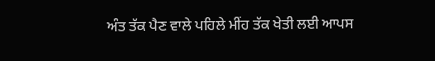ਅੰਤ ਤੱਕ ਪੈਣ ਵਾਲੇ ਪਹਿਲੇ ਮੀਂਹ ਤੱਕ ਖੇਤੀ ਲਈ ਆਪਸ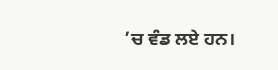’ਚ ਵੰਡ ਲਏ ਹਨ।